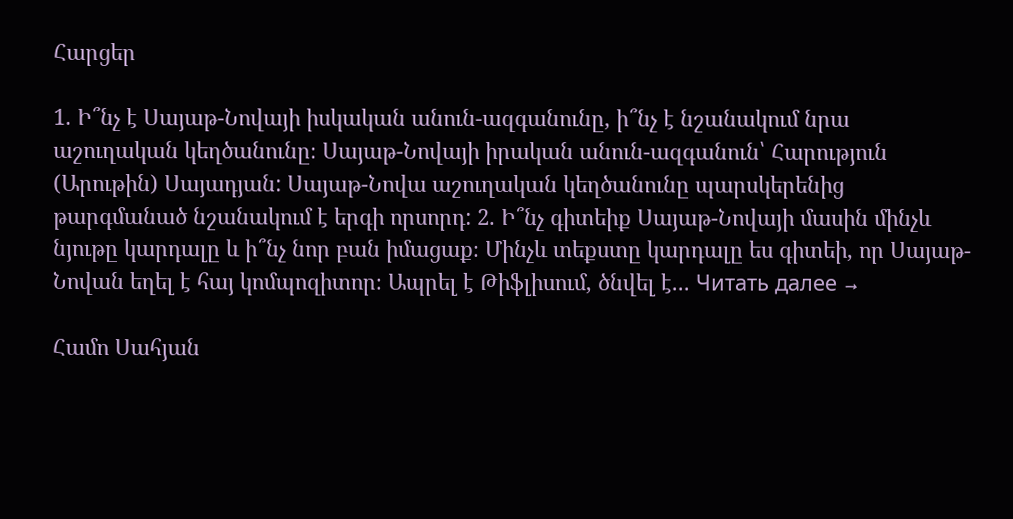Հարցեր

1. Ի՞նչ է Սայաթ-Նովայի իսկական անուն-ազգանունը, ի՞նչ է նշանակում նրա աշուղական կեղծանունը։ Սայաթ-Նովայի իրական անուն-ազգանուն՝ Հարություն (Արութին) Սայադյան: Սայաթ-Նովա աշուղական կեղծանունը պարսկերենից թարգմանած նշանակում է երգի որսորդ: 2. Ի՞նչ գիտեիք Սայաթ-Նովայի մասին մինչև նյութը կարդալը և ի՞նչ նոր բան իմացաք։ Մինչև տեքստը կարդալը ես գիտեի, որ Սայաթ-Նովան եղել է հայ կոմպոզիտոր։ Ապրել է Թիֆլիսում, ծնվել է... Читать далее →

Համո Սահյան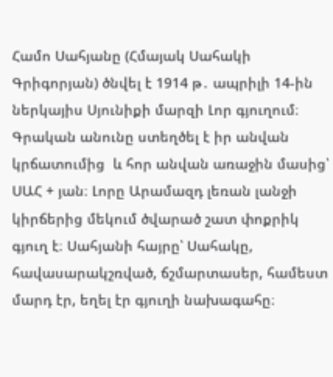Համո Սահյանը (Հմայակ Սահակի Գրիգորյան) ծնվել է 1914 թ․ ապրիլի 14-ին ներկայիս Սյունիքի մարզի Լոր գյուղում։ Գրական անունը ստեղծել է իր անվան կրճատումից  և հոր անվան առաջին մասից՝ ՍԱՀ + յան։ Լորը Արամազդ լեռան լանջի կիրճերից մեկում ծվարած շատ փոքրիկ գյուղ է։ Սահյանի հայրը՝ Սահակը, հավասարակշռված, ճշմարտասեր, համեստ մարդ էր, եղել էր գյուղի նախագահը։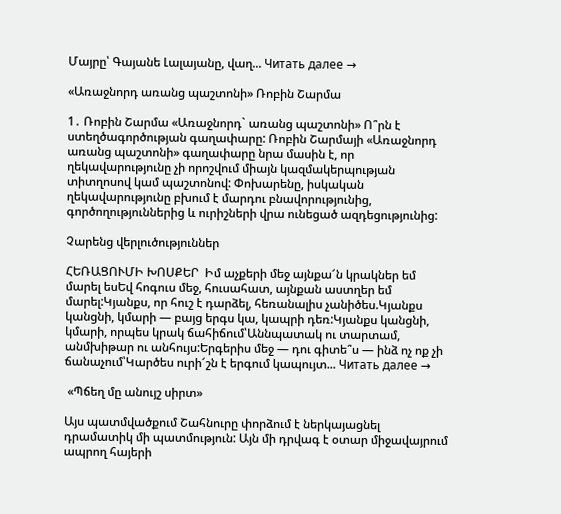Մայրը՝ Գայանե Լալայանը, վաղ... Читать далее →

«Առաջնորդ առանց պաշտոնի» Ռոբին Շարմա

1․ Ռոբին Շարմա «Առաջնորդ` առանց պաշտոնի» Ո՞րն է ստեղծագործության գաղափարը: Ռոբին Շարմայի «Առաջնորդ առանց պաշտոնի» գաղափարը նրա մասին է, որ ղեկավարությունը չի որոշվում միայն կազմակերպության տիտղոսով կամ պաշտոնով: Փոխարենը, իսկական ղեկավարությունը բխում է մարդու բնավորությունից, գործողություններից և ուրիշների վրա ունեցած ազդեցությունից:

Չարենց վերլուծություններ

ՀԵՌԱՑՈՒՄԻ ԽՈՍՔԵՐ  Իմ աչքերի մեջ այնքա՜ն կրակներ եմ մարել եսԵվ հոգուս մեջ, հուսահատ, այնքան աստղեր եմ մարել:Կյանքս, որ հուշ է դարձել, հեռանալիս չանիծես.Կյանքս կանցնի, կմարի — բայց երգս կա, կապրի դեռ:Կյանքս կանցնի, կմարի, որպես կրակ ճահիճում՝Աննպատակ ու տարտամ, անմխիթար ու անհույս:Երգերիս մեջ — դու գիտե՞ս — ինձ ոչ ոք չի ճանաչում՝Կարծես ուրի՜շն է երգում կապույտ... Читать далее →

 «Պճեղ մը անույշ սիրտ»

Այս պատմվածքում Շահնուրը փորձում է ներկայացնել դրամատիկ մի պատմություն: Այն մի դրվագ է օտար միջավայրում ապրող հայերի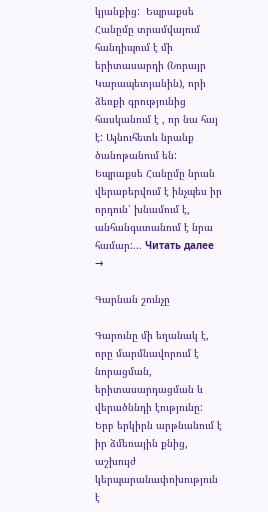կյանքից:  Եպրաքսե Հանըմը տրամվայում հանդիպում է մի երիտասարդի (Նորայր Կարապետյանին), որի ձեռքի գրությունից հասկանում է , որ նա հայ է: Այնուհետև նրանք ծանոթանում են: Եպրաքսե Հանըմը նրան վերաբերվում է ինչպես իր որդուն՝ խնամում է, անհանգստանում է նրա համար:... Читать далее →

Գարնան շունչը

Գարունը մի եղանակ է, որը մարմնավորում է նորացման, երիտասարդացման և վերածննդի էությունը: Երբ երկիրն արթնանում է իր ձմեռային քնից, աշխույժ կերպարանափոխություն է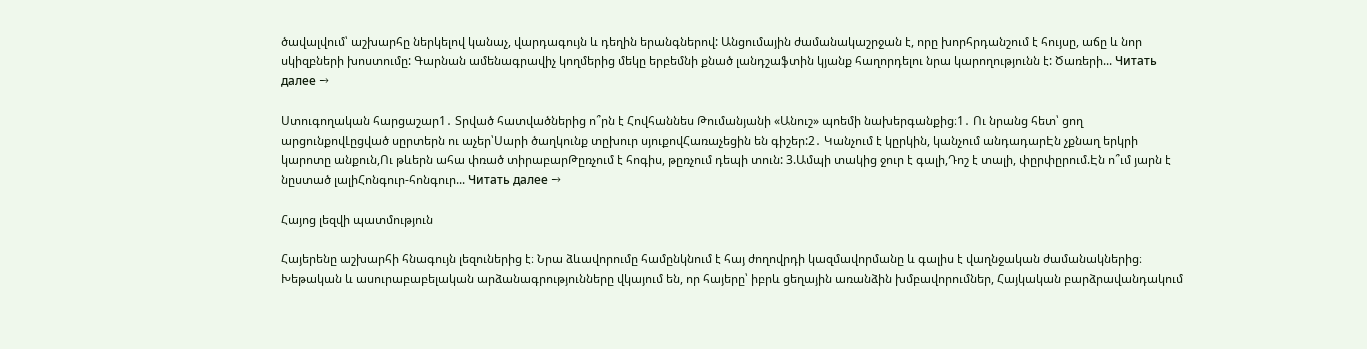ծավալվում՝ աշխարհը ներկելով կանաչ, վարդագույն և դեղին երանգներով: Անցումային ժամանակաշրջան է, որը խորհրդանշում է հույսը, աճը և նոր սկիզբների խոստումը: Գարնան ամենագրավիչ կողմերից մեկը երբեմնի քնած լանդշաֆտին կյանք հաղորդելու նրա կարողությունն է: Ծառերի... Читать далее →

Ստուգողական հարցաշար1․ Տրված հատվածներից ո՞րն է Հովհաննես Թումանյանի «Անուշ» պոեմի նախերգանքից։1․ Ու նրանց հետ՝ ցող արցունքովԼըցված սըրտերն ու աչեր՝Սարի ծաղկունք տըխուր սյուքովՀառաչեցին են գիշեր:2․ Կանչում է կըրկին, կանչում անդադարԷն չքնաղ երկրի կարոտը անքուն,Ու թևերն ահա փռած տիրաբարԹըռչում է հոգիս, թըռչում դեպի տուն: 3.Ամպի տակից ջուր է գալի,Դոշ է տալի, փըրփըրում.Էն ո՞ւմ յարն է նըստած լալիՀոնգուր-հոնգուր... Читать далее →

Հայոց լեզվի պատմություն

Հայերենը աշխարհի հնագույն լեզուներից է։ Նրա ձևավորումը համընկնում է հայ ժողովրդի կազմավորմանը և գալիս է վաղնջական ժամանակներից։ Խեթական և ասուրաբաբելական արձանագրությունները վկայում են, որ հայերը՝ իբրև ցեղային առանձին խմբավորումներ, Հայկական բարձրավանդակում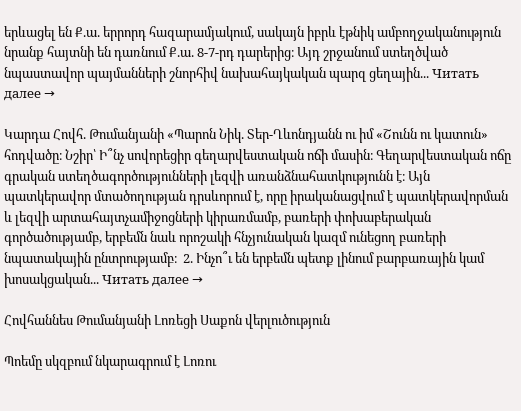երևացել են Ք.ա. երրորդ հազարամյակում, սակայն իբրև էթնիկ ամբողջականություն նրանք հայտնի են դառնում Ք.ա. 8-7-րդ դարերից։ Այդ շրջանում ստեղծված նպաստավոր պայմանների շնորհիվ նախահայկական պարզ ցեղային... Читать далее →

Կարդա Հովհ. Թումանյանի «Պարոն Նիկ. Տեր-Ղևոնդյանն ու իմ «Շունն ու կատուն» հոդվածը։ Նշիր՝ Ի՞նչ սովորեցիր գեղարվեստական ոճի մասին։ Գեղարվեստական ոճը գրական ստեղծագործությունների լեզվի առանձնահատկությունն է։ Այն պատկերավոր մտածողության դրսևորում է, որը իրականացվում է պատկերավորման և լեզվի արտահայտչամիջոցների կիրառմամբ, բառերի փոխաբերական գործածությամբ, երբեմն նաև որոշակի հնչյունական կազմ ունեցող բառերի նպատակային ընտրությամբ։  2. Ինչո՞ւ են երբեմն պետք լինում բարբառային կամ խոսակցական... Читать далее →

Հովհաննես Թումանյանի Լոռեցի Սաքոն վերլուծություն

Պոեմը սկզբում նկարագրում է Լոռու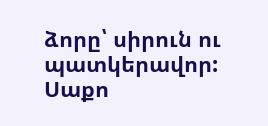ձորը՝ սիրուն ու պատկերավոր: Սաքո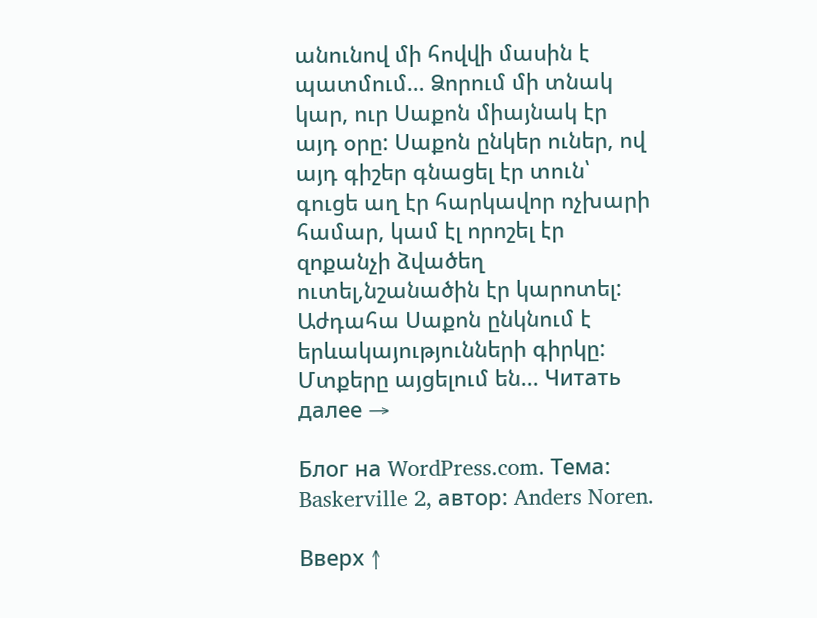անունով մի հովվի մասին է պատմում… Ձորում մի տնակ կար, ուր Սաքոն միայնակ էր այդ օրը: Սաքոն ընկեր ուներ, ով այդ գիշեր գնացել էր տուն՝ գուցե աղ էր հարկավոր ոչխարի համար, կամ էլ որոշել էր զոքանչի ձվածեղ ուտել,նշանածին էր կարոտել: Աժդահա Սաքոն ընկնում է երևակայությունների գիրկը: Մտքերը այցելում են... Читать далее →

Блог на WordPress.com. Тема: Baskerville 2, автор: Anders Noren.

Вверх ↑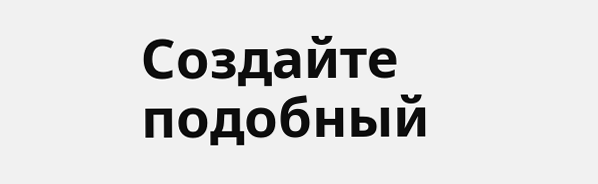Создайте подобный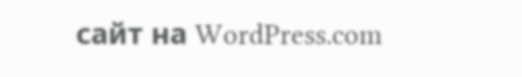сайт на WordPress.com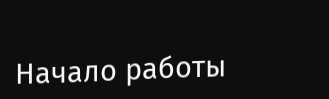Начало работы